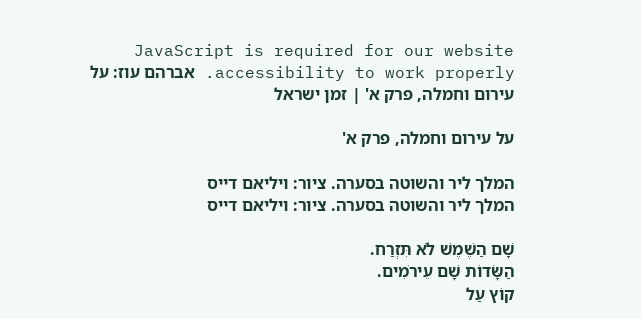JavaScript is required for our website accessibility to work properly. אברהם עוז: על עירום וחמלה, פרק א' | זמן ישראל

על עירום וחמלה, פרק א'

המלך ליר והשוטה בסערה. ציור: ויליאם דייס
המלך ליר והשוטה בסערה. ציור: ויליאם דייס

שָׁם הַשֶׁמֶשׁ לֹא תִּזְרַח.
הַשָּׂדוֹת שָׁם עֵירֹמִים.
קוֹץ עַל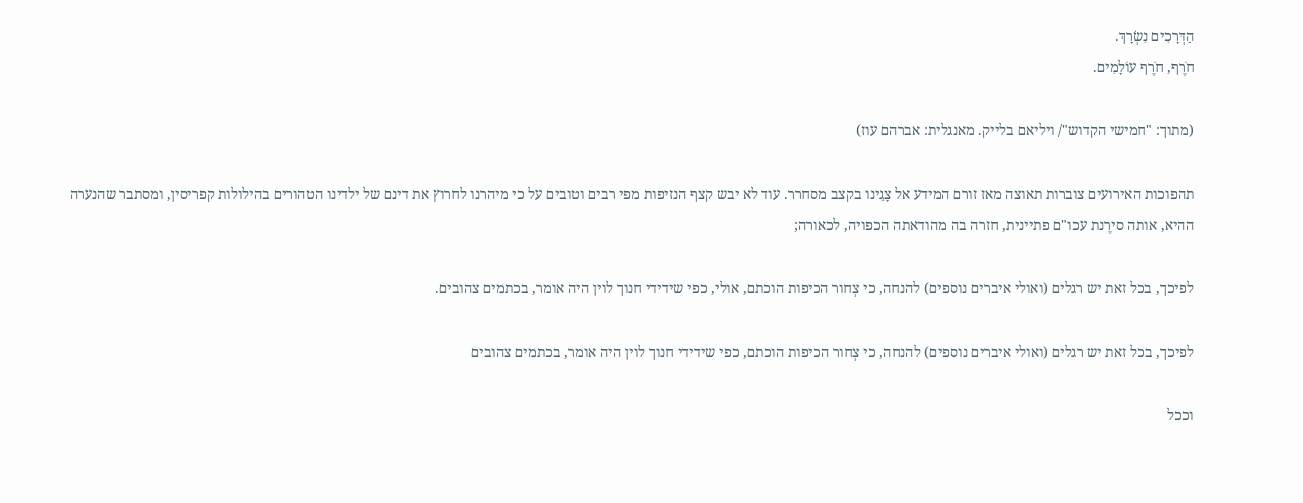הַדְּרָכִים נִשְׂרָךְ.
חֹרֶף, חֹרֶף עוֹלָמִים.

(מתוך: "חמישי הקדוש"/ ויליאם בלייק. מאנגלית: אברהם עוז)

תהפוכות האירועים צוברות תאוצה מאז זורם המידע אל צָגֵינו בקצב מסחרר. עוד לא יבש קצף הנזיפות מפי רבים וטובים על כי מיהרנו לחרוץ את דינם של ילדינו הטהורים בהילולות קפריסין, ומסתבר שהנערה ההיא, אותה סירֶנת עכו"ם פתיינית, חזרה בה מהודאתה הכפויה, לכאורה;

לפיכך, בכל זאת יש רגלים (ואולי איברים נוספים) להנחה, כי צְחור הכיפות הוכתם, אולי, כפי שידידי חנוך לוין היה אומר, בכתמים צהובים.

לפיכך, בכל זאת יש רגלים (ואולי איברים נוספים) להנחה, כי צְחור הכיפות הוכתם, כפי שידידי חנוך לוין היה אומר, בכתמים צהובים

וככל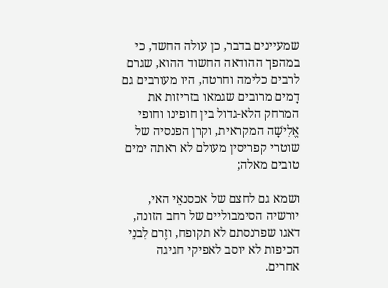שמעיינים בדבר, כן עולה החשד, כי במהפך ההודאה החשוד ההוא, שגרם לרבים כלימה וחרטה, היו מעורבים גם דָמים מרובים שגמאו בזריזות את המרחק הלא-גדול בין חופינו וחופי אֱלִישָׁה המקראית, וקרן הפנסיה של שוטרי קפריסין מעולם לא ראתה ימים טובים מאלה;

ושמא גם לחצם של אכסנאֵי האי, יורשיה הסימבוליים של רחב הזונה, דאגו שפרנסתם לא תקופח, וזֶרם לִבנֵי הכיפות לא יוסב לאפיקי חגיגה אחרים.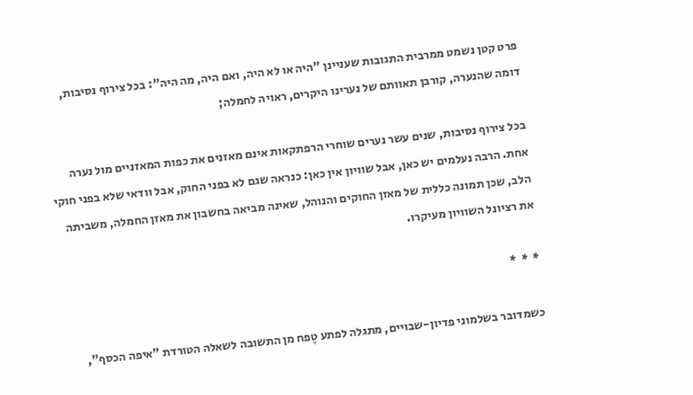פרט קטן נשמט ממרבית התגובות שעניינן "היה או לא היה, ואם היה, מה היה": בכל צירוף נסיבות, דומה שהנערה, קורבן תאוותם של נערינו היקרים, ראויה לחמלה;

בכל צירוף נסיבות, שנים עשר נערים שוחרי הרפתקאות אינם מאזנים את כפות המאזניים מול נערה אחת. הרבה נעלמים יש כאן, אבל שוויון אין כאן: כנראה שגם לא בפני החוק, אבל וודאי שלא בפני חוקי הלב, שכן תמונה כללית של מאזן החוקים והנוהל, שאינה מביאה בחשבון את מאזן החמלה, משביתה את רציונל השוויון מעיקרו.

*  *  *

כשמדובר בשלמוני פדיון-שבויים, מתגלה לפתע טֶפח מן התשובה לשאלה הטורדת "איפה הכסף",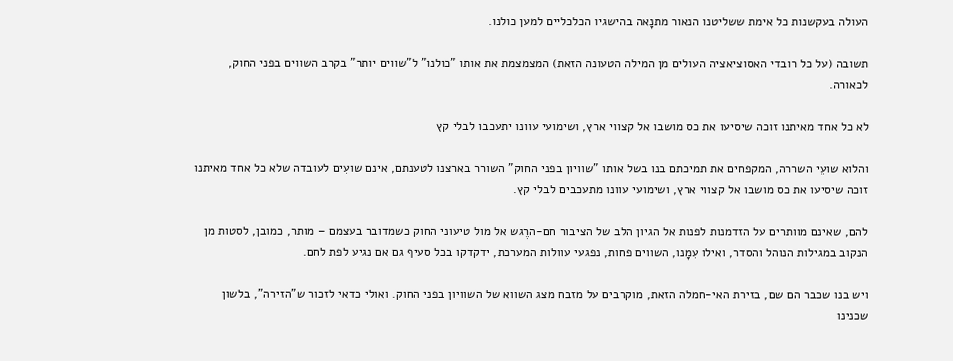העולה בעקשנות כל אימת ששליטנו הנאור מתנָאה בהישגיו הכלכליים למען כולנו.

תשובה (על כל רובדי האסוציאציה העולים מן המילה הטעונה הזאת) המצמצמת את אותו "כולנו" ל"שווים יותר" בקרב השווים בפני החוק, לכאורה.

לא כל אחד מאיתנו זוכה שיסיעו את כס מושבו אל קצווי ארץ, ושימועי עוונו יתעכבו לבלי קץ

והלוא שועֵי השררה, המקפחים את תמיכתם בנו בשל אותו "שוויון בפני החוק" השורר בארצנו לטענתם, אינם שועִים לעובדה שלא כל אחד מאיתנו זוכה שיסיעו את כס מושבו אל קצווי ארץ, ושימועי עוונו מתעכבים לבלי קץ.

להם, שאינם מוותרים על הזדמנות לפנות אל הגיון הלב של הציבור חם-הרֶגש אל מול טיעוני החוק כשמדובר בעצמם – מותר, כמובן, לסטות מן הנקוב במגילות הנוהל והסדר, ואילו עִמָנו, השווים פחות, נפגעי עוולות המערכת, ידקדקו בכל סעיף גם אם נגיע לפת לחם.

ויש בנו שכבר הם שם, בזירת האי-חמלה הזאת, מוקרבים על מזבח מצג השווא של השוויון בפני החוק. ואולי כדאי לזכור ש"הזירה", בלשון שכנינו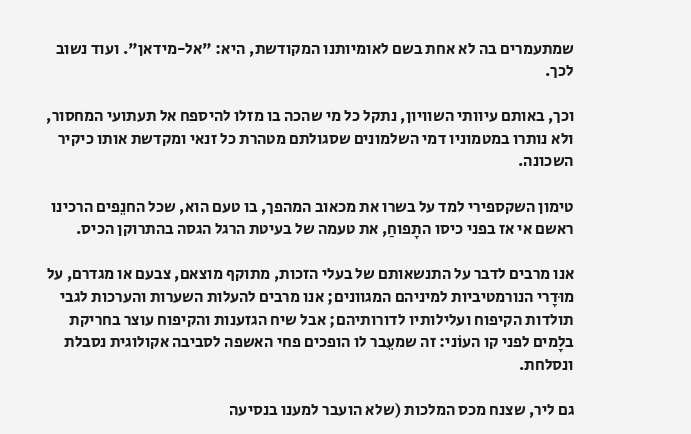שמתעמרים בה לא אחת בשם לאומיותנו המקודשת, היא: "אל-מידאן". ועוד נשוב לכך.

וכך, באותם עיוותי השוויון, נתקל כל מי שהכה בו מזלו להיספח אל תעתועי המחסור, ולא נותרו במטמוניו דמי השלמונים שסגולתם מטהרת כל זנאי ומקדשת אותו כיקיר השכונה.

טימון השקספירי למד על בשרו את מכאוב המהפך, בו טעם הוא, שכל החנֵפים הרכינו ראשם אי אז בפני כיסו התָפוחַ, את טעמה של בעיטת הרגל הגסה בהתרוקן הכיס.

אנו מרבים לדבר על התנשאותם של בעלי הזכות, מתוקף מוצאם, צבעם או מגדרם, על מוּדָרי הנורמטיביות למיניהם המגוונים; אנו מרבים להעלות השערות והערכות לגבי תולדות הקיפוח ועלילותיו לדורותיהם; אבל שיח הגזענות והקיפוח עוצר בחריקת בלָמים לפני קו העוֹני: זה שמעֵבר לו הופכים פחי האשפה לסביבה אקולוגית נסבלת ונסלחת.

גם ליר, שצנח מכס המלכות (שלא הועבר למענו בנסיעה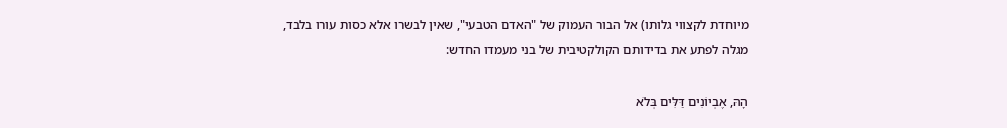מיוחדת לקצווי גלותו) אל הבור העמוק של "האדם הטבעי", שאין לבשרו אלא כסות עורו בלבד, מגלה לפתע את בדידותם הקולקטיבית של בני מעמדו החדש:

הָהּ, אֶבְיוֹנִים דַּלִּים בְּלֹא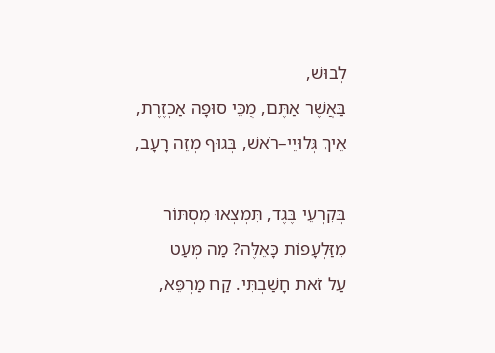לְבוּשׁ,
בַּאֲשֶׁר אַתֶּם, מֻכֵּי סוּפָה אַכְזֶרֶת,
אֵיךְ גְּלוּיֵי–רֹאשׁ, בְּגוּף מְזֵה רָעָב,

בְּקִרְעֵי בֶּגֶד, תִּמְצְאוּ מִסְתּוֹר
מִזַּלְעָפוֹת כָּאֵלֶּה? מַה מְּעַט
עַל זֹאת חָשַׁבְתִּי. קַח מַרְפֵּא,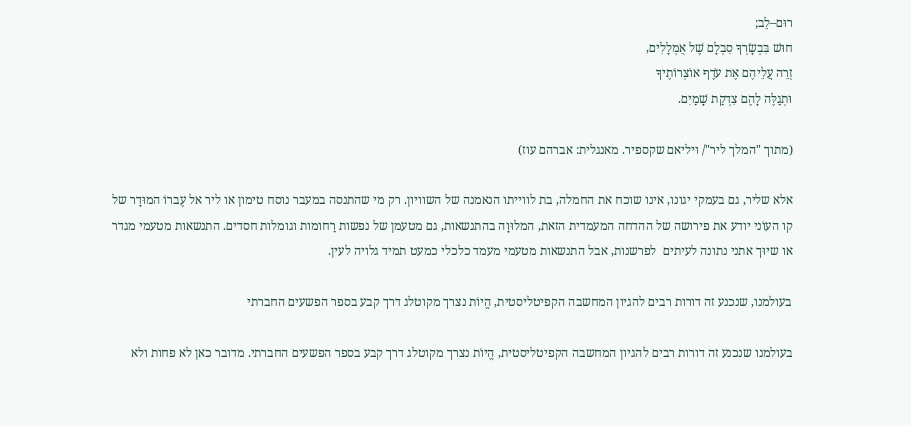רוּם–לֵב;
חוּשׁ בִּבְשָׂרְךָ סִבְלָם שֶׁל אֻמְלָלִים,
זְרֵה עֲלֵיהֶם אֶת עֹדֶף אוֹצְרוֹתֶיךָ
וּתְגַלֶּה לָהֶם צִדְקַת שָׁמַיִם.

(מתוך "המלך ליר"/ ויליאם שקספיר. מאנגלית: אברהם עוז)

אלא שליר, גם בעמקי יגונו, אינו שוכח את החמלה, בת לווייתו הנאמנה של השוויון. רק מי שהתנסה במעבר נוסח טימון או ליר אל עֶברוֹ המוּדָר של קו העוֹני יודע את פירושה של ההדחה המעמדית הזאת, המלוּוָה בהתנשאות, גם מטעמן של נפשות רַחומות וגומלות חסדים. התנשאות מטעמי מגדר או שיוּך אתני נתונה לעיתים  לפרשנות, אבל התנשאות מטעמי מעמד כלכלי כמעט תמיד גלויה לעין.

בעולמנו, שנכנע זה דורות רבים להגיון המחשבה הקפיטליסטית, הֱיוֹת נצרך מקוטלג דרך קבע בספר הפשעים החברתי

בעולמנו שנכנע זה דורות רבים להגיון המחשבה הקפיטליסטית, הֱיוֹת נצרך מקוטלג דרך קבע בספר הפשעים החברתי. מדובר כאן לא פחות ולא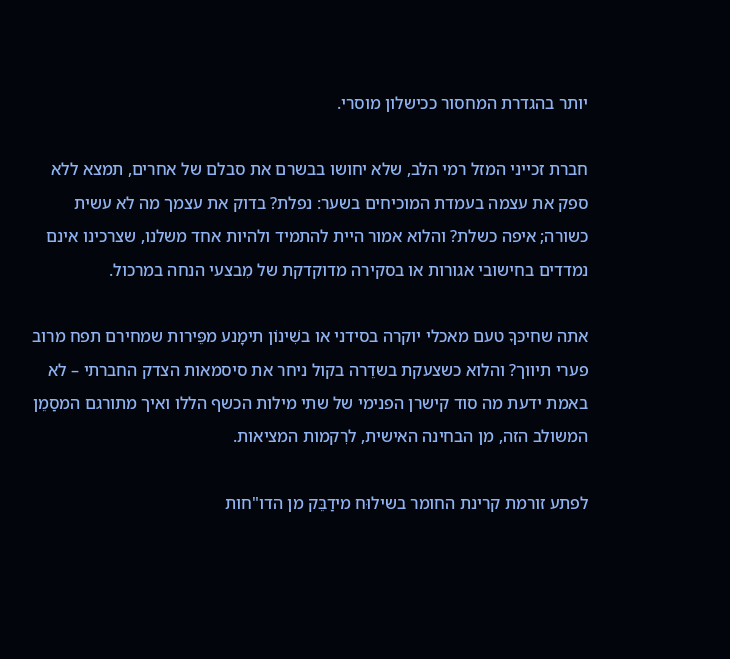יותר בהגדרת המחסור ככישלון מוסרי.

חברת זכייני המזל רמי הלב, שלא יחושו בבשרם את סבלם של אחרים, תמצא ללא ספק את עצמה בעמדת המוכיחים בשער: נפלת? בדוק את עצמך מה לא עשית כשורה; איפה כשלת? והלוא אמור היית להתמיד ולהיות אחד משלנו, שצרכינו אינם נמדדים בחישובי אגורות או בסקירה מדוקדקת של מִבצעי הנחה במרכול.

אתה שחיכּךָ טעם מאכלי יוקרה בסידני או בשִׁינוֹן תימָנע מפֵּירות שמחירם תפח מרוב פערי תיווך? והלוא כשצעקת בשדֵרה בקול ניחר את סיסמאות הצדק החברתי – לא באמת ידעת מה סוד קישרן הפנימי של שתי מילות הכשף הללו ואיך מתורגם המסַמֵן המשולב הזה, מן הבחינה האישית, לרִקמות המציאות.

לפתע זורמת קרינת החומר בשילוּח מידַבֵּק מן הדו"חות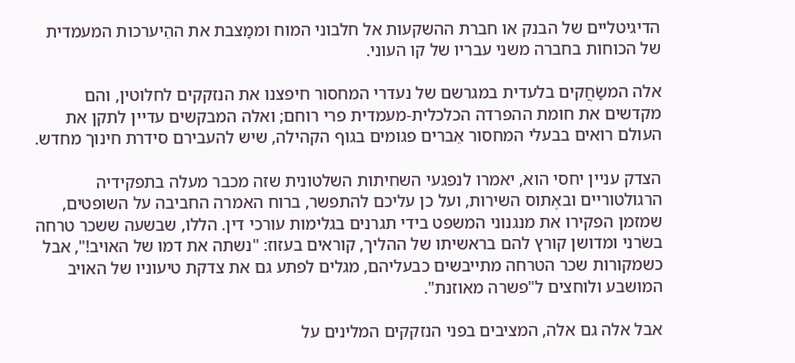הדיגיטליים של הבנק או חברת ההשקעות אל חלבוני המוח וממַצבת את ההֵיערכות המעמדית של הכוחות בחברה משני עבריו של קו העוני.

אלה המשַׂחֲקים בלעדית במגרשם של נעדרי המחסור חיפצנו את הנזקקים לחלוטין, והם מקדשים את חומת ההפרדה הכלכלית-מעמדית פרי רוחם; ואלה המבקשים עדיין לתקן את העולם רואים בבעלי המחסור אֵברים פגומים בגוף הקהילה, שיש להעבירם סידרת חינוך מחדש.

הצדק עניין יחסי הוא, יאמרו לנפגעי השחיתות השלטונית שזה מכבר מעלה בתפקידיה הרגולטוריים ובאֶתוס השירות, ועל כן עליכם להתפשר, ברוח האמרה החביבה על השופטים, שמזמן הפקירו את מנגנוני המשפט בידי תגרנים בגלימות עורכי דין. הללו, שבשעה ששכר טרחה בשׂרני ומדושן קורץ להם בראשיתו של ההליך, קוראים בעזוז: "נשתה את דמו של האויב!", אבל כשמקורות שכר הטרחה מתייבשים כבעליהם, מגלים לפתע גם את צדקת טיעוניו של האויב המושבע ולוחצים ל"פשרה מאוזנת".

אבל אלה גם אלה, המציבים בפני הנזקקים המלינים על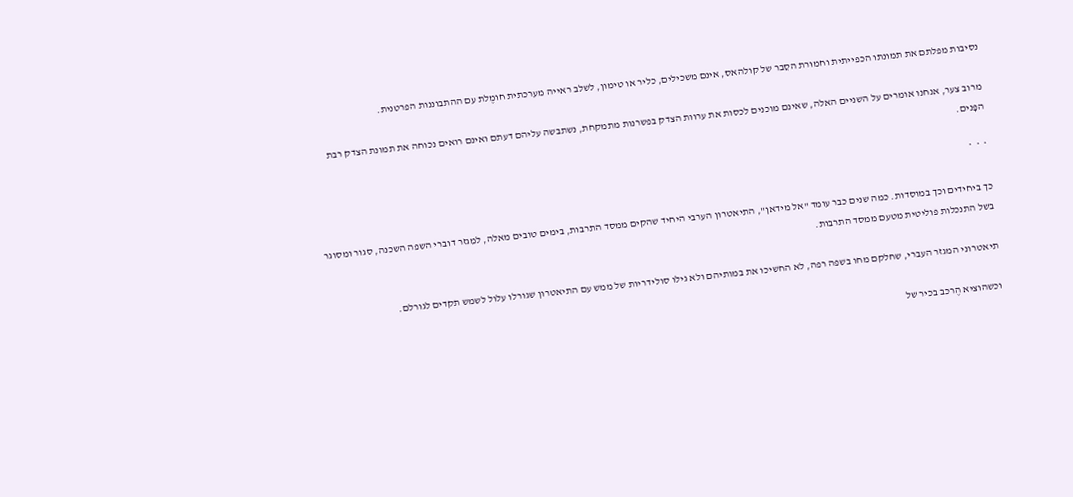נסיבות מפלתם את תמונתו הכפייתית וחמוּרת הסֵבר של קולהאס, אינם משכילים, כליר או טימון, לשלב ראייה מערכתית חומֶלת עם ההתבוננות הפרטנית.

מרוב צער, אנחנו אומרים על השניים האלה, שאינם מוכנים לכסות את ערוות הצדק בפשרנות מתמקחת, נשתבשה עליהם דעתם ואינם רואים נכוחה את תמונת הצדק רבת הפָּנים.

*  *  *

כך ביחידים וכך במוסדות. כמה שנים כבר עומד "אל מידאן", התיאטרון הערבי היחיד שהקים ממסד התרבות, בימים טובים מאלה, למִגזר דוברי השפה השכנה, סגור ומסוגר בשל התנכלות פוליטית מטעם ממסד התרבות.

תיאטרוני המגזר העברי, שחלקם מחו בשפה רפה, לא החשיכו את במותיהם ולא גילו סולידריות של ממש עם התיאטרון שגורלו עלול לשמש תקדים לגורלם.

וכשהוציא הֶרכב בכיר של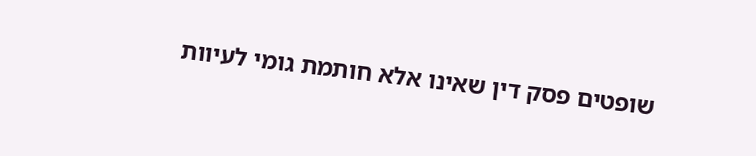שופטים פסק דין שאינו אלא חותמת גומי לעיוות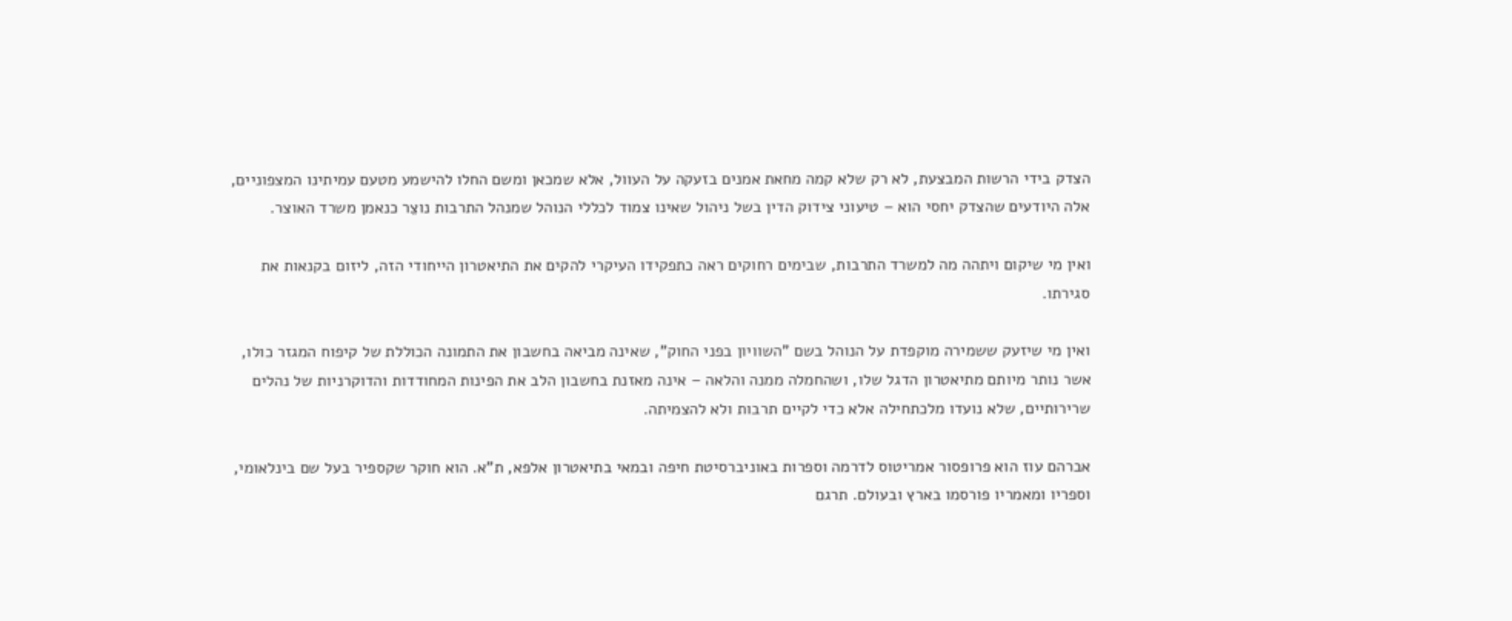הצדק בידי הרשות המבצעת, לא רק שלא קמה מחאת אמנים בזעקה על העוול, אלא שמכאן ומשם החלו להישמע מטעם עמיתינו המצפוניים, אלה היודעים שהצדק יחסי הוא – טיעוני צידוק הדין בשל ניהול שאינו צמוד לכללי הנוהל שמנהל התרבות נוצֵר כנאמן משרד האוצר.

ואין מי שיקום ויתהה מה למשרד התרבות, שבימים רחוקים ראה כתפקידו העיקרי להקים את התיאטרון הייחודי הזה, ליזום בקנאות את סגירתו.

ואין מי שיזעק ששמירה מוקפדת על הנוהל בשם "השוויון בפני החוק", שאינה מביאה בחשבון את התמונה הכוללת של קיפוח המגזר כולו, אשר נותר מיותם מתיאטרון הדגל שלו, ושהחמלה ממנה והלאה – אינה מאזנת בחשבון הלב את הפינות המחודדות והדוקרניות של נהלים שרירותיים, שלא נועדו מלכתחילה אלא כדי לקיים תרבות ולא להצמיתה.

אברהם עוז הוא פרופסור אמריטוס לדרמה וספרות באוניברסיטת חיפה ובמאי בתיאטרון אלפא, ת"א. הוא חוקר שקספיר בעל שם בינלאומי, וספריו ומאמריו פורסמו בארץ ובעולם. תרגם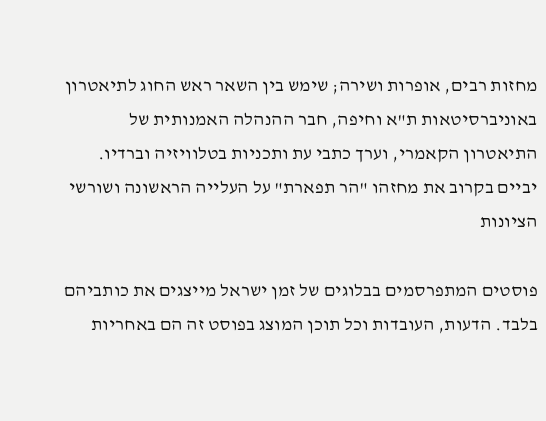מחזות רבים, אופרות ושירה; שימש בין השאר ראש החוג לתיאטרון באוניברסיטאות ת"א וחיפה, חבר ההנהלה האמנותית של התיאטרון הקאמרי, וערך כתבי עת ותכניות בטלוויזיה וברדיו. יביים בקרוב את מחזהו "הר תפארת" על העלייה הראשונה ושורשי הציונות

פוסטים המתפרסמים בבלוגים של זמן ישראל מייצגים את כותביהם בלבד. הדעות, העובדות וכל תוכן המוצג בפוסט זה הם באחריות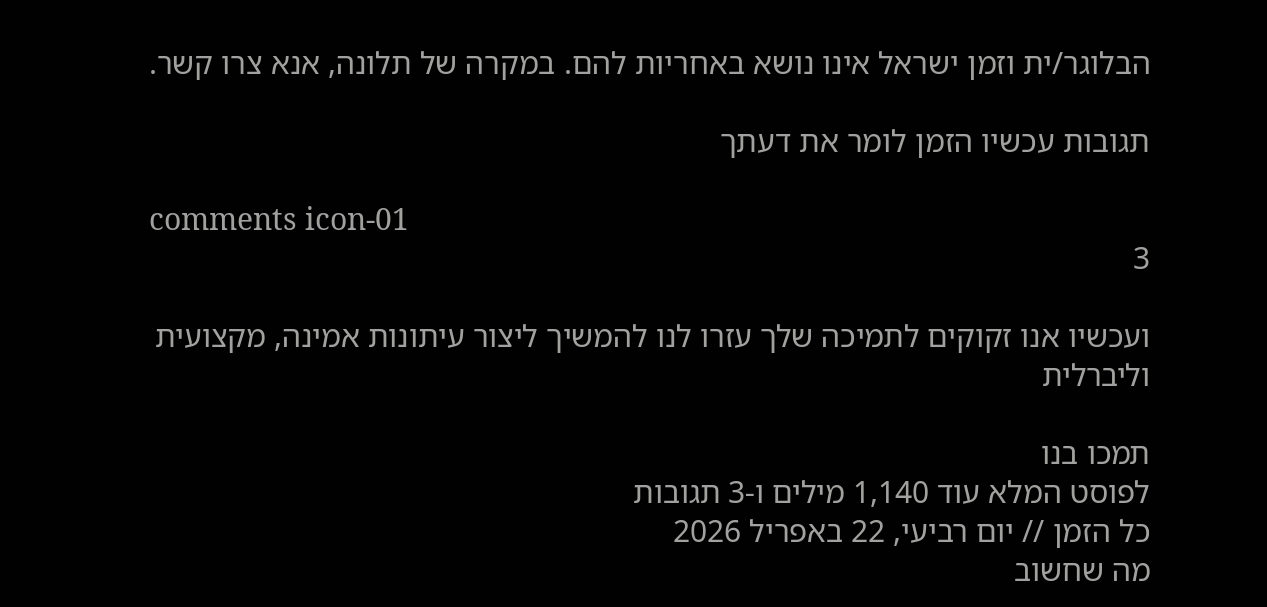הבלוגר/ית וזמן ישראל אינו נושא באחריות להם. במקרה של תלונה, אנא צרו קשר.

תגובות עכשיו הזמן לומר את דעתך

comments icon-01
3

ועכשיו אנו זקוקים לתמיכה שלך עזרו לנו להמשיך ליצור עיתונות אמינה, מקצועית וליברלית

תמכו בנו
לפוסט המלא עוד 1,140 מילים ו-3 תגובות
כל הזמן // יום רביעי, 22 באפריל 2026
מה שחשוב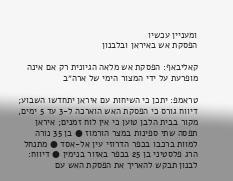ומעניין עכשיו
הפסקת אש באיראן ובלבנון

קאליבאף: הפסקת אש מלאה הגיונית רק אם אינה מופרעת על ידי המצור הימי של ארה״ב

טראמפ: יתכן כי השיחות עם איראן יתחדשו השבוע; דיווח גורס כי הפסקת האש הוארכה ל-3 עד 5 ימים, מקור בבית הלבן טוען כי אין לוח זמנים; איראן תפסה שתי ספינות במצר הורמוז ● בן 35 נורה למוות ברכבו בכפר הדרוזי עין אל-אסד ● מתנחל הרג פלסטיני בן 25 בכפר באזור בנימין ● דיווח: לבנון תבקש להאריך את הפסקת האש עם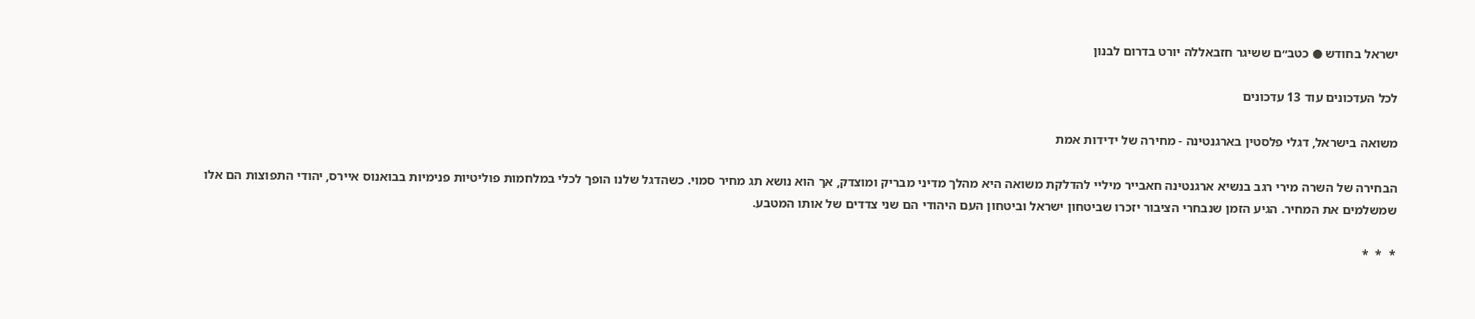ישראל בחודש ● כטב״ם ששיגר חזבאללה יורט בדרום לבנון

לכל העדכונים עוד 13 עדכונים

משואה בישראל, דגלי פלסטין בארגנטינה - מחירה של ידידות אמת

הבחירה של השרה מירי רגב בנשיא ארגנטינה חאבייר מיליי להדלקת משואה היא מהלך מדיני מבריק ומוצדק, אך הוא נושא תג מחיר סמוי. כשהדגל שלנו הופך לכלי במלחמות פוליטיות פנימיות בבואנוס איירס, יהודי התפוצות הם אלו שמשלמים את המחיר. הגיע הזמן שנבחרי הציבור יזכרו שביטחון ישראל וביטחון העם היהודי הם שני צדדים של אותו המטבע.

*  *  *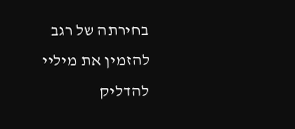בחירתה של רגב להזמין את מיליי להדליק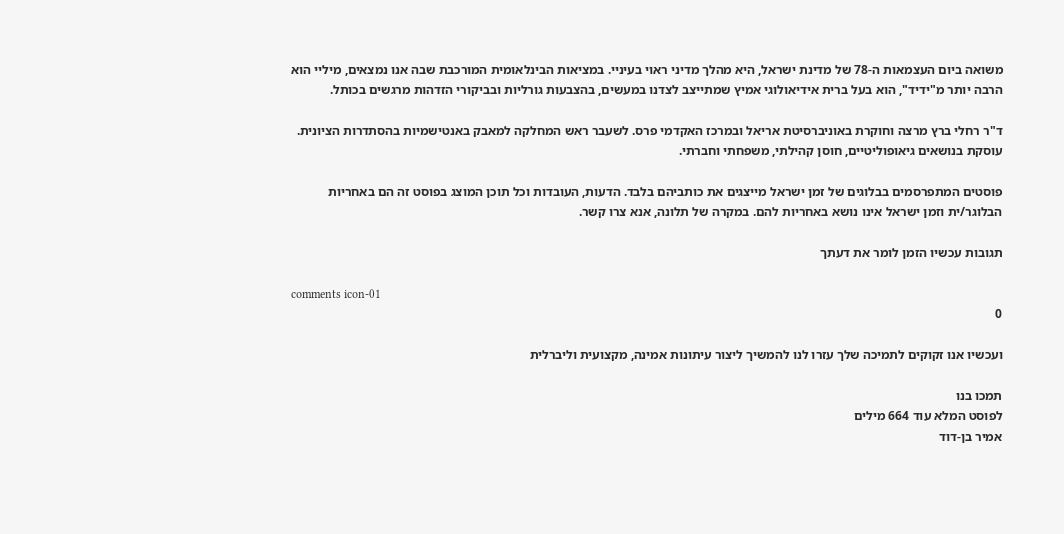משואה ביום העצמאות ה-78 של מדינת ישראל, היא מהלך מדיני ראוי בעיניי. במציאות הבינלאומית המורכבת שבה אנו נמצאים, מיליי הוא הרבה יותר מ"ידיד", הוא בעל ברית אידיאולוגי אמיץ שמתייצב לצדנו במעשים, בהצבעות גורליות ובביקורי הזדהות מרגשים בכותל.

ד"ר רחלי ברץ מרצה וחוקרת באוניברסיטת אריאל ובמרכז האקדמי פרס. לשעבר ראש המחלקה למאבק באנטישמיות בהסתדרות הציונית. עוסקת בנושאים גיאופוליטיים, חוסן קהילתי, משפחתי וחברתי.

פוסטים המתפרסמים בבלוגים של זמן ישראל מייצגים את כותביהם בלבד. הדעות, העובדות וכל תוכן המוצג בפוסט זה הם באחריות הבלוגר/ית וזמן ישראל אינו נושא באחריות להם. במקרה של תלונה, אנא צרו קשר.

תגובות עכשיו הזמן לומר את דעתך

comments icon-01
0

ועכשיו אנו זקוקים לתמיכה שלך עזרו לנו להמשיך ליצור עיתונות אמינה, מקצועית וליברלית

תמכו בנו
לפוסט המלא עוד 664 מילים
אמיר בן-דוד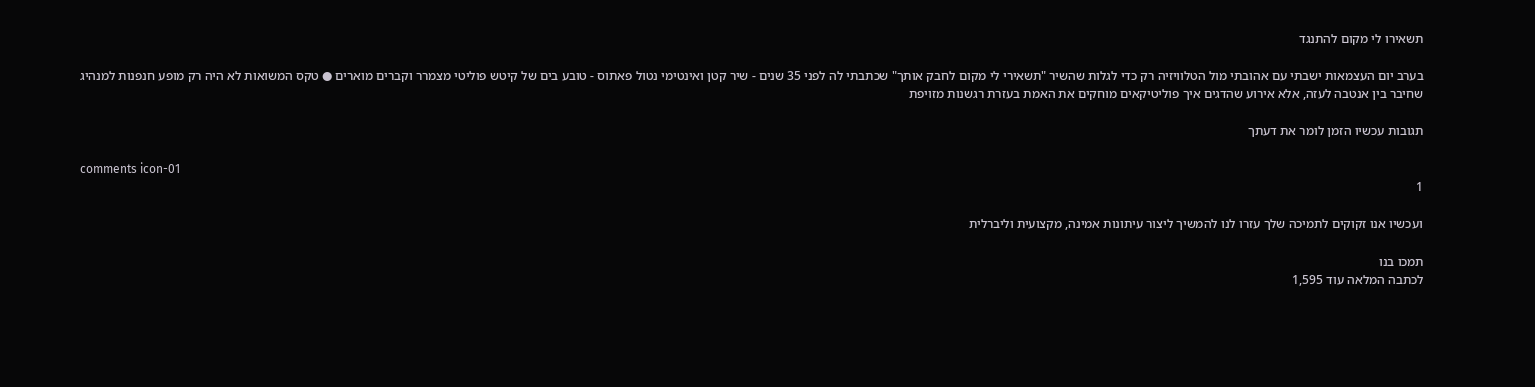תשאירו לי מקום להתנגד

בערב יום העצמאות ישבתי עם אהובתי מול הטלוויזיה רק כדי לגלות שהשיר "תשאירי לי מקום לחבק אותך" שכתבתי לה לפני 35 שנים - שיר קטן ואינטימי נטול פאתוס - טובע בים של קיטש פוליטי מצמרר וקברים מוארים ● טקס המשואות לא היה רק מופע חנפנות למנהיג שחיבר בין אנטבה לעזה, אלא אירוע שהדגים איך פוליטיקאים מוחקים את האמת בעזרת רגשנות מזויפת

תגובות עכשיו הזמן לומר את דעתך

comments icon-01
1

ועכשיו אנו זקוקים לתמיכה שלך עזרו לנו להמשיך ליצור עיתונות אמינה, מקצועית וליברלית

תמכו בנו
לכתבה המלאה עוד 1,595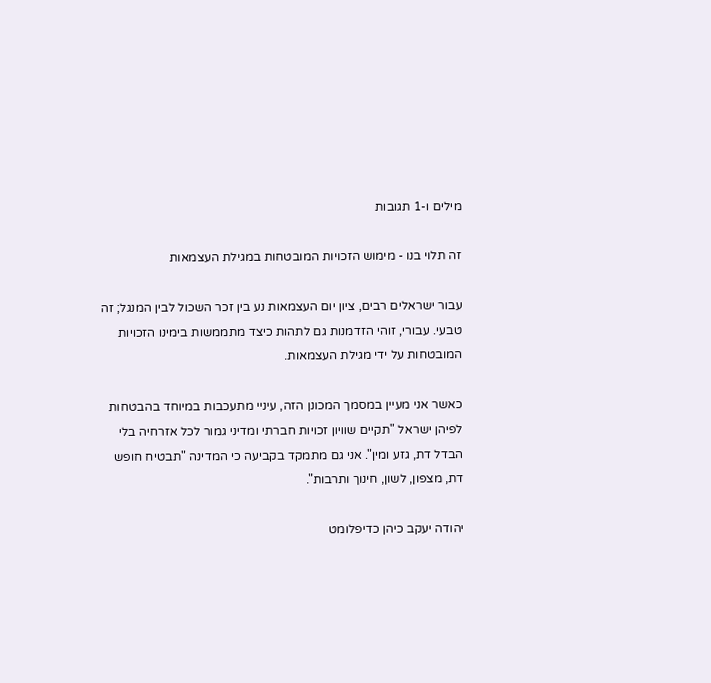מילים ו-1 תגובות

זה תלוי בנו - מימוש הזכויות המובטחות במגילת העצמאות

עבור ישראלים רבים, ציון יום העצמאות נע בין זכר השכול לבין המנגל; זה טבעי. עבורי, זוהי הזדמנות גם לתהות כיצד מתממשות בימינו הזכויות המובטחות על ידי מגילת העצמאות.

כאשר אני מעיין במסמך המכונן הזה, עיניי מתעכבות במיוחד בהבטחות לפיהן ישראל "תקיים שוויון זכויות חברתי ומדיני גמור לכל אזרחיה בלי הבדל דת, גזע ומין". אני גם מתמקד בקביעה כי המדינה "תבטיח חופש דת, מצפון, לשון, חינוך ותרבות".

יהודה יעקב כיהן כדיפלומט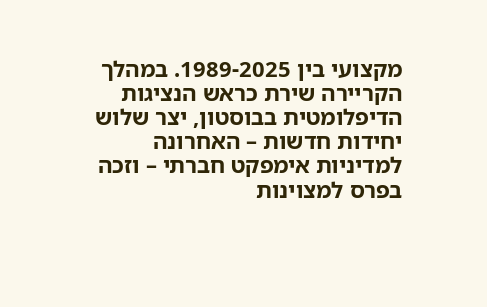מקצועי בין 1989-2025. במהלך הקריירה שירת כראש הנציגות הדיפלומטית בבוסטון, יצר שלוש יחידות חדשות – האחרונה למדיניות אימפקט חברתי – וזכה בפרס למצוינות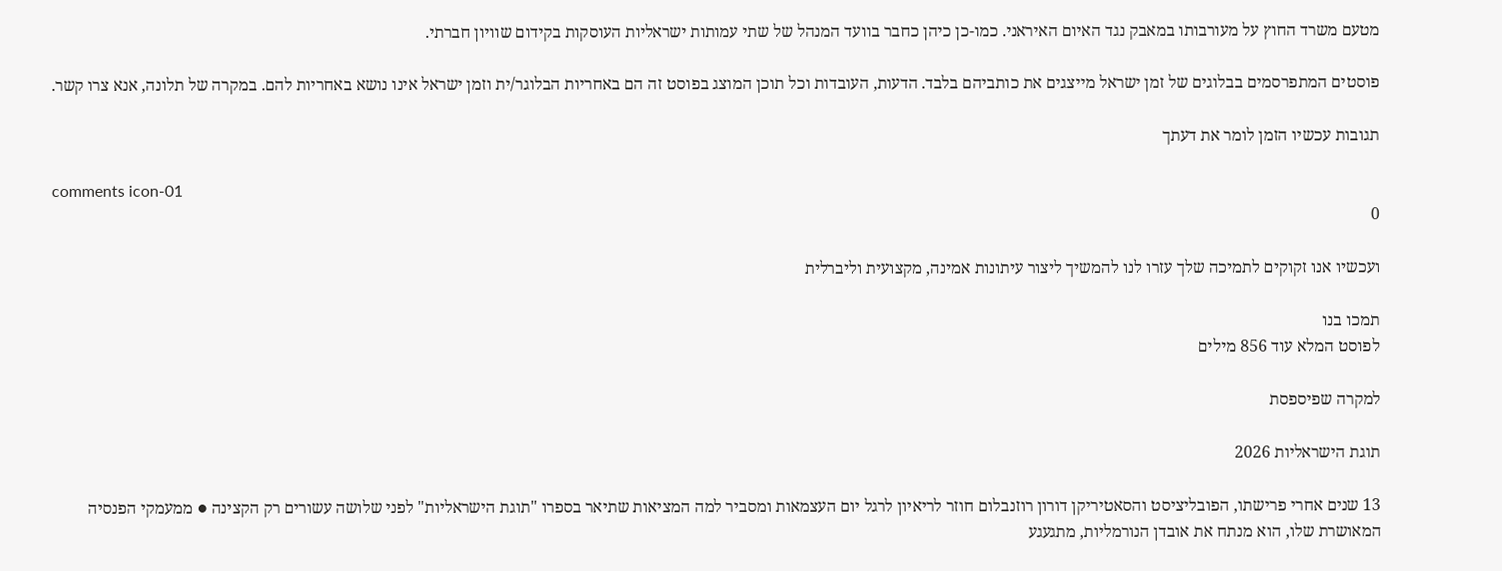מטעם משרד החוץ על מעורבותו במאבק נגד האיום האיראני. כמו-כן כיהן כחבר בוועד המנהל של שתי עמותות ישראליות העוסקות בקידום שוויון חברתי.

פוסטים המתפרסמים בבלוגים של זמן ישראל מייצגים את כותביהם בלבד. הדעות, העובדות וכל תוכן המוצג בפוסט זה הם באחריות הבלוגר/ית וזמן ישראל אינו נושא באחריות להם. במקרה של תלונה, אנא צרו קשר.

תגובות עכשיו הזמן לומר את דעתך

comments icon-01
0

ועכשיו אנו זקוקים לתמיכה שלך עזרו לנו להמשיך ליצור עיתונות אמינה, מקצועית וליברלית

תמכו בנו
לפוסט המלא עוד 856 מילים

למקרה שפיספסת

תוגת הישראליות 2026

13 שנים אחרי פרישתו, הפובליציסט והסאטיריקן דורון רוזנבלום חוזר לריאיון לרגל יום העצמאות ומסביר למה המציאות שתיאר בספרו "תוגת הישראליות" לפני שלושה עשורים רק הקצינה ● ממעמקי הפנסיה המאושרת שלו, הוא מנתח את אובדן הנורמליות, מתגעגע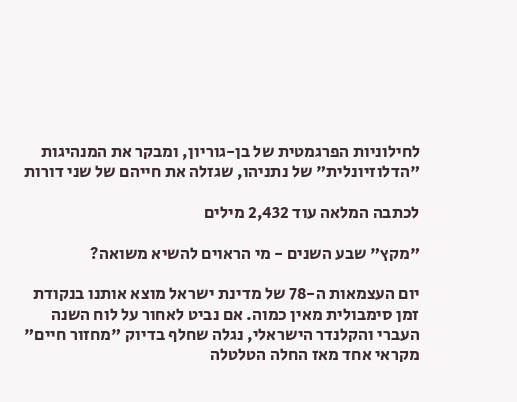לחילוניות הפרגמטית של בן-גוריון, ומבקר את המנהיגות "הדלוזיונלית" של נתניהו, שגזלה את חייהם של שני דורות

לכתבה המלאה עוד 2,432 מילים

"מקץ" שבע השנים - מי הראוים להשיא משואה?

יום העצמאות ה-78 של מדינת ישראל מוצא אותנו בנקודת זמן סימבולית מאין כמוה. אם נביט לאחור על לוח השנה העברי והקלנדר הישראלי, נגלה שחלף בדיוק "מחזור חיים" מקראי אחד מאז החלה הטלטלה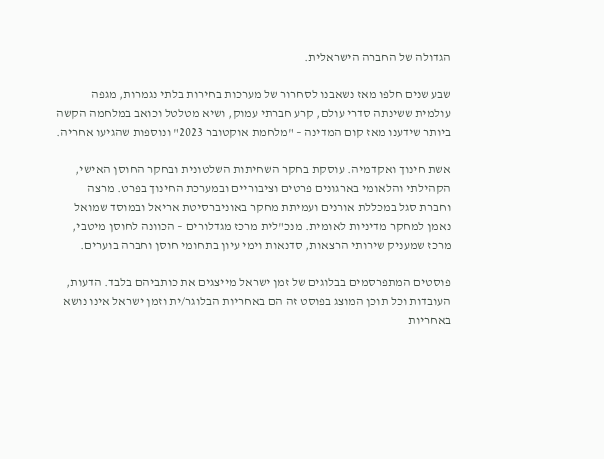הגדולה של החברה הישראלית.

שבע שנים חלפו מאז נשאבנו לסחרור של מערכות בחירות בלתי נגמרות, מגפה עולמית ששינתה סדרי עולם, קרע חברתי עמוק, ושיא מטלטל וכואב במלחמה הקשה ביותר שידענו מאז קום המדינה – "מלחמת אוקטובר 2023" ונוספות שהגיעו אחריה.

אשת חינוך ואקדמיה. עוסקת בחקר השחיתות השלטונית ובחקר החוסן האישי, הקהילתי והלאומי בארגונים פרטים וציבוריים ובמערכת החינוך בפרט. מרצה וחברת סגל במכללת אורנים ועמיתת מחקר באוניברסיטת אריאל ובמוסד שמואל נאמן למחקר מדיניות לאומית. מנכ"לית מרכז מגדלורים – הכוונה לחוסן מיטבי, מרכז שמעניק שירותי הרצאות, סדנאות וימי עיון בתחומי חוסן וחברה בוערים.

פוסטים המתפרסמים בבלוגים של זמן ישראל מייצגים את כותביהם בלבד. הדעות, העובדות וכל תוכן המוצג בפוסט זה הם באחריות הבלוגר/ית וזמן ישראל אינו נושא באחריות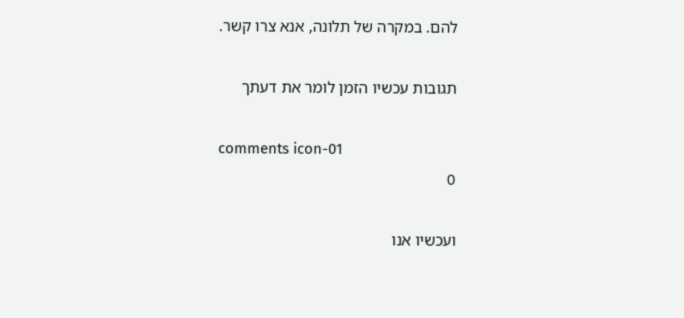להם. במקרה של תלונה, אנא צרו קשר.

תגובות עכשיו הזמן לומר את דעתך

comments icon-01
0

ועכשיו אנו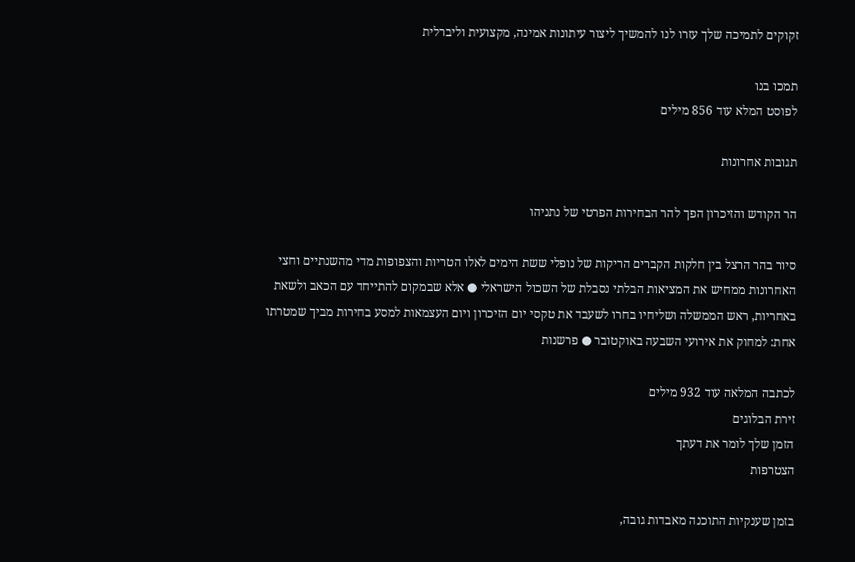זקוקים לתמיכה שלך עזרו לנו להמשיך ליצור עיתונות אמינה, מקצועית וליברלית

תמכו בנו
לפוסט המלא עוד 856 מילים

תגובות אחרונות

הר הקודש והזיכרון הפך להר הבחירות הפרטי של נתניהו

סיור בהר הרצל בין חלקות הקברים הריקות של נופלי ששת הימים לאלו הטריות והצפופות מדי מהשנתיים וחצי האחרונות ממחיש את המציאות הבלתי נסבלת של השכול הישראלי ● אלא שבמקום להתייחד עם הכאב ולשאת באחריות, ראש הממשלה ושליחיו בחרו לשעבד את טקסי יום הזיכרון ויום העצמאות למסע בחירות מביך שמטרתו אחת: למחוק את אירועי השבעה באוקטובר ● פרשנות

לכתבה המלאה עוד 932 מילים
זירת הבלוגים
הזמן שלך לומר את דעתך
הצטרפות

בזמן שענקיות התוכנה מאבדות גובה,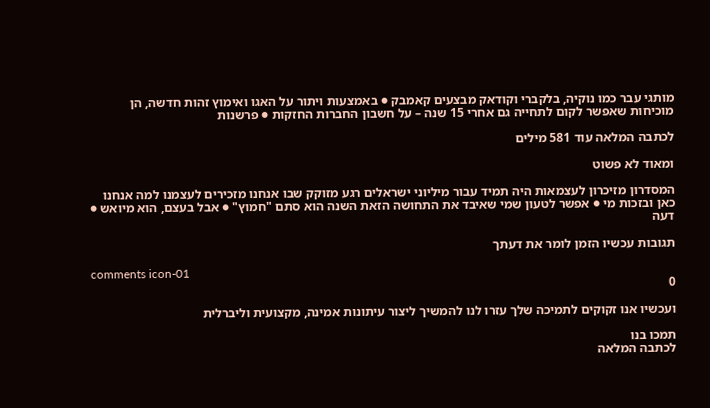מותגי עבר כמו נוקיה, בלקברי וקודאק מבצעים קאמבק ● באמצעות ויתור על האגו ואימוץ זהות חדשה, הן מוכיחות שאפשר לקום לתחייה גם אחרי 15 שנה – על חשבון החברות החזקות ● פרשנות

לכתבה המלאה עוד 581 מילים

ומאוד לא פשוט

המסדרון מזיכרון לעצמאות היה תמיד עבור מיליוני ישראלים רגע מזוקק שבו אנחנו מזכירים לעצמנו למה אנחנו כאן ובזכות מי ● אפשר לטעון שמי שאיבד את התחושה הזאת השנה הוא סתם "חמוץ" ● אבל בעצם, הוא מיואש ● דעה

תגובות עכשיו הזמן לומר את דעתך

comments icon-01
0

ועכשיו אנו זקוקים לתמיכה שלך עזרו לנו להמשיך ליצור עיתונות אמינה, מקצועית וליברלית

תמכו בנו
לכתבה המלאה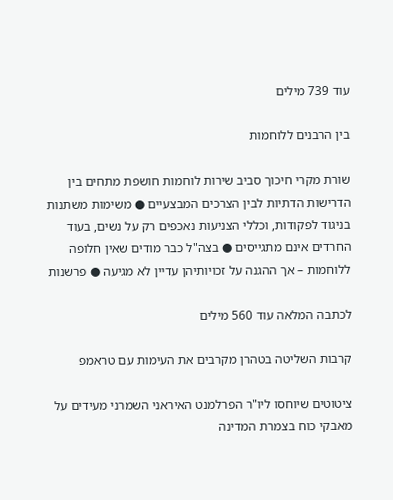עוד 739 מילים

בין הרבנים ללוחמות

שורת מקרי חיכוך סביב שירות לוחמות חושפת מתחים בין הדרישות הדתיות לבין הצרכים המבצעיים ● משימות משתנות בניגוד לפקודות, וכללי הצניעות נאכפים רק על נשים, בעוד החרדים אינם מתגייסים ● בצה"ל כבר מודים שאין חלופה ללוחמות – אך ההגנה על זכויותיהן עדיין לא מגיעה ● פרשנות

לכתבה המלאה עוד 560 מילים

קרבות השליטה בטהרן מקרבים את העימות עם טראמפ

ציטוטים שיוחסו ליו"ר הפרלמנט האיראני השמרני מעידים על מאבקי כוח בצמרת המדינה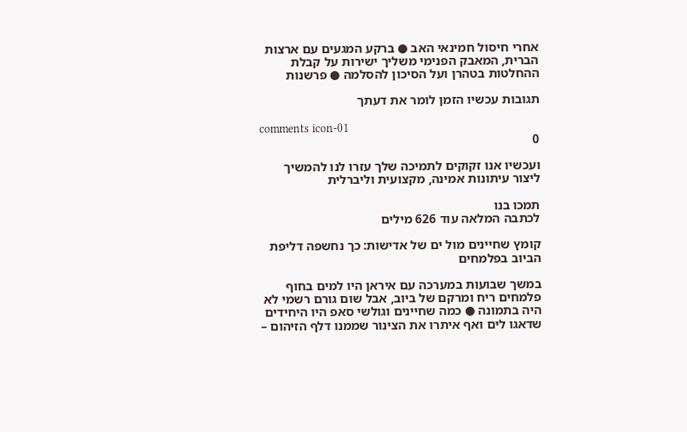אחרי חיסול חמינאי האב ● ברקע המגעים עם ארצות הברית, המאבק הפנימי משליך ישירות על קבלת ההחלטות בטהרן ועל הסיכון להסלמה ● פרשנות

תגובות עכשיו הזמן לומר את דעתך

comments icon-01
0

ועכשיו אנו זקוקים לתמיכה שלך עזרו לנו להמשיך ליצור עיתונות אמינה, מקצועית וליברלית

תמכו בנו
לכתבה המלאה עוד 626 מילים

קומץ שחיינים מול ים של אדישות: כך נחשפה דליפת הביוב בפלמחים

במשך שבועות במערכה עם איראן היו למים בחוף פלמחים ריח ומרקם של ביוב, אבל שום גורם רשמי לא היה בתמונה ● כמה שחיינים וגולשי סאפ היו היחידים שדאגו לים ואף איתרו את הצינור שממנו דלף הזיהום –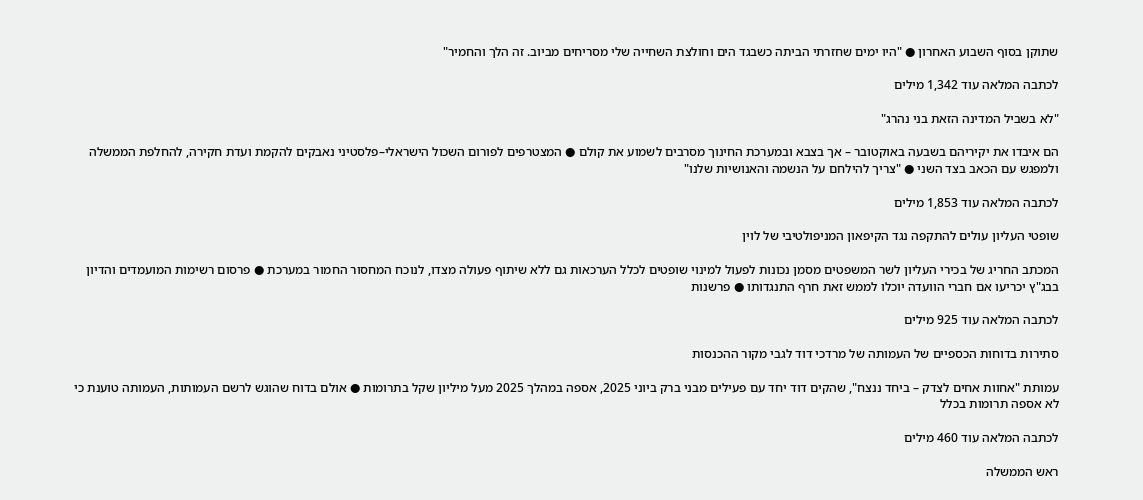שתוקן בסוף השבוע האחרון ● "היו ימים שחזרתי הביתה כשבגד הים וחולצת השחייה שלי מסריחים מביוב. זה הלך והחמיר"

לכתבה המלאה עוד 1,342 מילים

"לא בשביל המדינה הזאת בני נהרג"

הם איבדו את יקיריהם בשבעה באוקטובר – אך בצבא ובמערכת החינוך מסרבים לשמוע את קולם ● המצטרפים לפורום השכול הישראלי–פלסטיני נאבקים להקמת ועדת חקירה, להחלפת הממשלה ולמפגש עם הכאב בצד השני ● "צריך להילחם על הנשמה והאנושיות שלנו"

לכתבה המלאה עוד 1,853 מילים

שופטי העליון עולים להתקפה נגד הקיפאון המניפולטיבי של לוין

המכתב החריג של בכירי העליון לשר המשפטים מסמן נכונות לפעול למינוי שופטים לכלל הערכאות גם ללא שיתוף פעולה מצדו, לנוכח המחסור החמור במערכת ● פרסום רשימות המועמדים והדיון בבג"ץ יכריעו אם חברי הוועדה יוכלו לממש זאת חרף התנגדותו ● פרשנות

לכתבה המלאה עוד 925 מילים

סתירות בדוחות הכספיים של העמותה של מרדכי דוד לגבי מקור ההכנסות

עמותת "אחוות אחים לצדק – ביחד ננצח", שהקים דוד יחד עם פעילים מבני ברק ביוני 2025, אספה במהלך 2025 מעל מיליון שקל בתרומות ● אולם בדוח שהוגש לרשם העמותות, העמותה טוענת כי לא אספה תרומות בכלל

לכתבה המלאה עוד 460 מילים

ראש הממשלה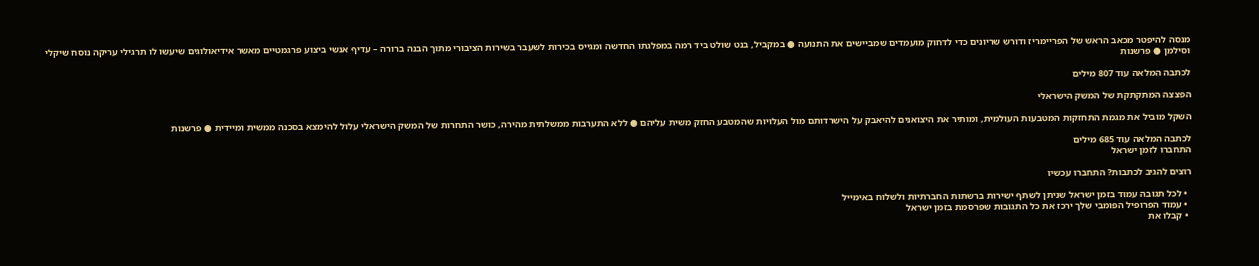מנסה להיפטר מכאב הראש של הפריימריז ודורש שריונים כדי לדחוק מועמדים שמביישים את התנועה ● במקביל, בנט שולט ביד רמה במפלגתו החדשה ומגייס בכירות לשעבר בשירות הציבורי מתוך הבנה ברורה – עדיף אנשי ביצוע פרגמטיים מאשר אידיאולוגים שיעשו לו תרגילי עריקה נוסח שיקלי וסילמן ● פרשנות

לכתבה המלאה עוד 807 מילים

הפצצה המתקתקת של המשק הישראלי

השקל מוביל את מגמת התחזקות המטבעות העולמית, ומותיר את היצואנים להיאבק על הישרדותם מול העלויות שהמטבע החזק משית עליהם ● ללא התערבות ממשלתית מהירה, כושר התחרות של המשק הישראלי עלול להימצא בסכנה ממשית ומיידית ● פרשנות

לכתבה המלאה עוד 685 מילים
התחברו לזמן ישראל

רוצים להגיב לכתבות? התחברו עכשיו

  • לכל תגובה עמוד בזמן ישראל שניתן לשתף ישירות ברשתות החברתיות ולשלוח באימייל
  • עמוד הפרופיל הפומבי שלך ירכז את כל התגובות שפרסמת בזמן ישראל
  • קבלו את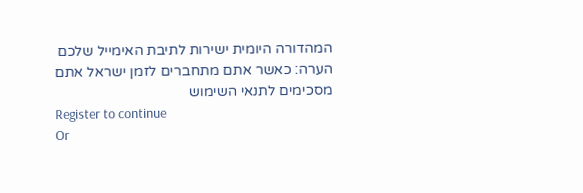המהדורה היומית ישירות לתיבת האימייל שלכם
הערה: כאשר אתם מתחברים לזמן ישראל אתם מסכימים לתנאי השימוש
Register to continue
Or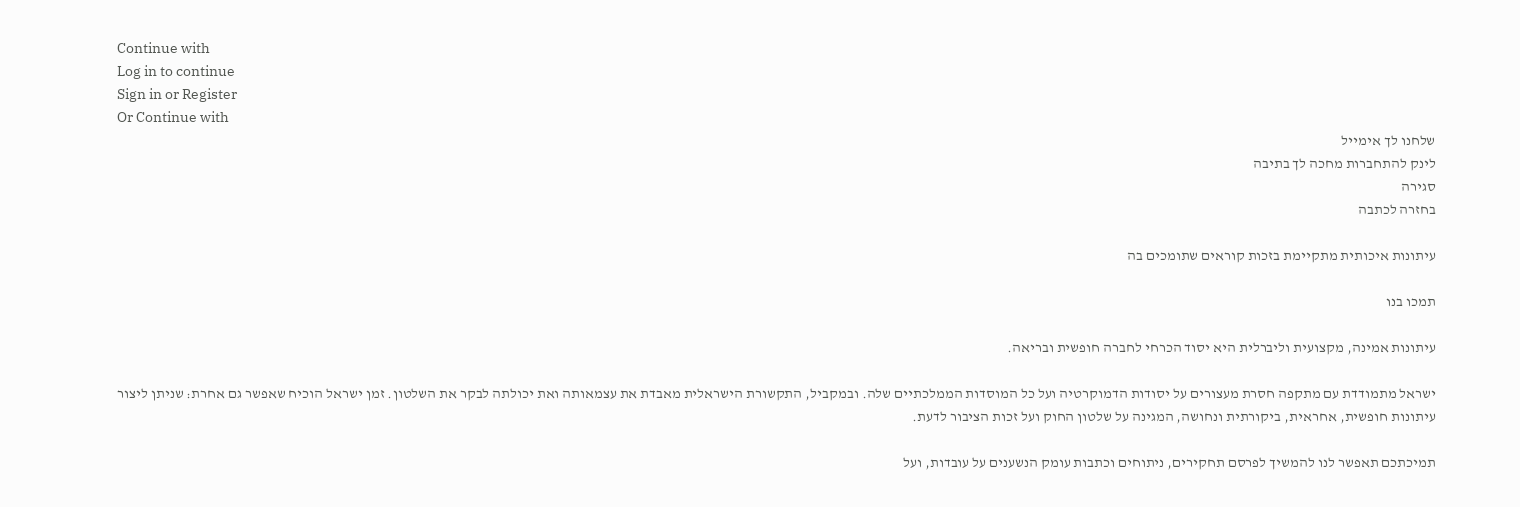Continue with
Log in to continue
Sign in or Register
Or Continue with
שלחנו לך אימייל
לינק להתחברות מחכה לך בתיבה
סגירה
בחזרה לכתבה

עיתונות איכותית מתקיימת בזכות קוראים שתומכים בה

תמכו בנו

עיתונות אמינה, מקצועית וליברלית היא יסוד הכרחי לחברה חופשית ובריאה.

ישראל מתמודדת עם מתקפה חסרת מעצורים על יסודות הדמוקרטיה ועל כל המוסדות הממלכתיים שלה. ובמקביל, התקשורת הישראלית מאבדת את עצמאותה ואת יכולתה לבקר את השלטון. זמן ישראל הוכיח שאפשר גם אחרת: שניתן ליצור עיתונות חופשית, אחראית, ביקורתית ונחושה, המגינה על שלטון החוק ועל זכות הציבור לדעת.

תמיכתכם תאפשר לנו להמשיך לפרסם תחקירים, ניתוחים וכתבות עומק הנשענים על עובדות, ועל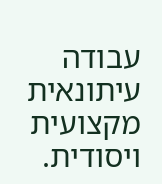עבודה עיתונאית מקצועית ויסודית.